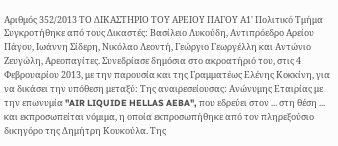Αριθμός 352/2013 ΤΟ ΔΙΚΑΣΤΗΡΙΟ ΤΟΥ ΑΡΕΙΟΥ ΠΑΓΟΥ Α1' Πολιτικό Τμήμα Συγκροτήθηκε από τους Δικαστές: Βασίλειο Λυκούδη, Αντιπρόεδρο Αρείου Πάγου, Ιωάννη Σίδερη, Νικόλαο Λεοντή, Γεώργιο Γεωργέλλη και Αντώνιο Ζευγώλη, Αρεοπαγίτες. Συνεδρίασε δημόσια στο ακροατήριό του, στις 4 Φεβρουαρίου 2013, με την παρουσία και της Γραμματέως Ελένης Κοκκίνη, για να δικάσει την υπόθεση μεταξύ: Της αναιρεσείουσας: Ανώνυμης Εταιρίας με την επωνυμία "AIR LIQUIDE HELLAS AEBA", που εδρεύει στον ... στη θέση ... και εκπροσωπείται νόμιμα, η οποία εκπροσωπήθηκε από τον πληρεξούσιο δικηγόρο της Δημήτρη Κουκούλα. Της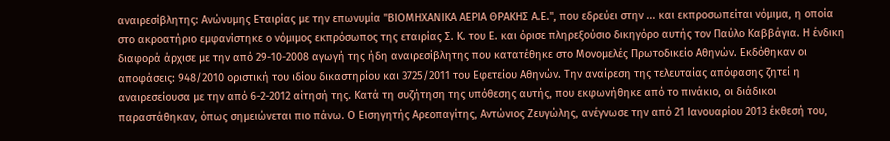αναιρεσίβλητης: Ανώνυμης Εταιρίας με την επωνυμία "ΒΙΟΜΗΧΑΝΙΚΑ ΑΕΡΙΑ ΘΡΑΚΗΣ Α.Ε.", που εδρεύει στην ... και εκπροσωπείται νόμιμα, η οποία στο ακροατήριο εμφανίστηκε ο νόμιμος εκπρόσωπος της εταιρίας Σ. Κ. του Ε. και όρισε πληρεξούσιο δικηγόρο αυτής τον Παύλο Καββάγια. Η ένδικη διαφορά άρχισε με την από 29-10-2008 αγωγή της ήδη αναιρεσίβλητης που κατατέθηκε στο Μονομελές Πρωτοδικείο Αθηνών. Εκδόθηκαν οι αποφάσεις: 948/2010 οριστική του ιδίου δικαστηρίου και 3725/2011 του Εφετείου Αθηνών. Την αναίρεση της τελευταίας απόφασης ζητεί η αναιρεσείουσα με την από 6-2-2012 αίτησή της. Κατά τη συζήτηση της υπόθεσης αυτής, που εκφωνήθηκε από το πινάκιο, οι διάδικοι παραστάθηκαν, όπως σημειώνεται πιο πάνω. Ο Εισηγητής Αρεοπαγίτης, Αντώνιος Ζευγώλης, ανέγνωσε την από 21 Ιανουαρίου 2013 έκθεσή του,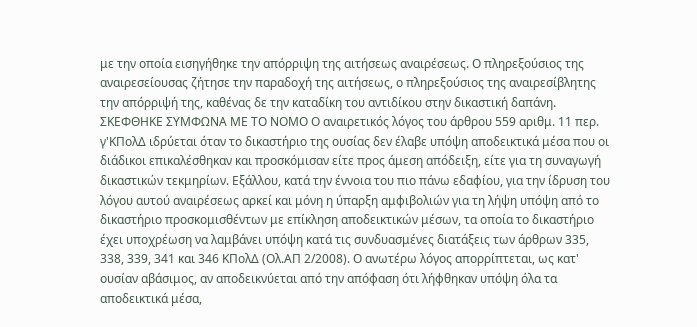με την οποία εισηγήθηκε την απόρριψη της αιτήσεως αναιρέσεως. Ο πληρεξούσιος της αναιρεσείουσας ζήτησε την παραδοχή της αιτήσεως, ο πληρεξούσιος της αναιρεσίβλητης την απόρριψή της, καθένας δε την καταδίκη του αντιδίκου στην δικαστική δαπάνη. ΣΚΕΦΘΗΚΕ ΣΥΜΦΩΝΑ ΜΕ ΤΟ ΝΟΜΟ Ο αναιρετικός λόγος του άρθρου 559 αριθμ. 11 περ. γ'ΚΠολΔ ιδρύεται όταν το δικαστήριο της ουσίας δεν έλαβε υπόψη αποδεικτικά μέσα που οι διάδικοι επικαλέσθηκαν και προσκόμισαν είτε προς άμεση απόδειξη, είτε για τη συναγωγή δικαστικών τεκμηρίων. Εξάλλου, κατά την έννοια του πιο πάνω εδαφίου, για την ίδρυση του λόγου αυτού αναιρέσεως αρκεί και μόνη η ύπαρξη αμφιβολιών για τη λήψη υπόψη από το δικαστήριο προσκομισθέντων με επίκληση αποδεικτικών μέσων, τα οποία το δικαστήριο έχει υποχρέωση να λαμβάνει υπόψη κατά τις συνδυασμένες διατάξεις των άρθρων 335, 338, 339, 341 και 346 ΚΠολΔ (Ολ.ΑΠ 2/2008). Ο ανωτέρω λόγος απορρίπτεται, ως κατ' ουσίαν αβάσιμος, αν αποδεικνύεται από την απόφαση ότι λήφθηκαν υπόψη όλα τα αποδεικτικά μέσα,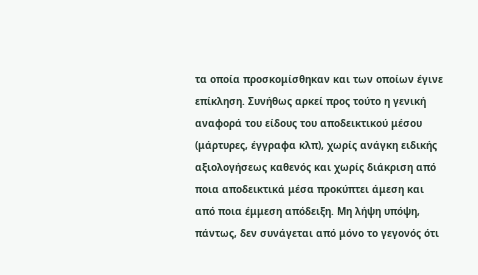τα οποία προσκομίσθηκαν και των οποίων έγινε επίκληση. Συνήθως αρκεί προς τούτο η γενική αναφορά του είδους του αποδεικτικού μέσου (μάρτυρες, έγγραφα κλπ), χωρίς ανάγκη ειδικής αξιολογήσεως καθενός και χωρίς διάκριση από ποια αποδεικτικά μέσα προκύπτει άμεση και από ποια έμμεση απόδειξη. Μη λήψη υπόψη, πάντως, δεν συνάγεται από μόνο το γεγονός ότι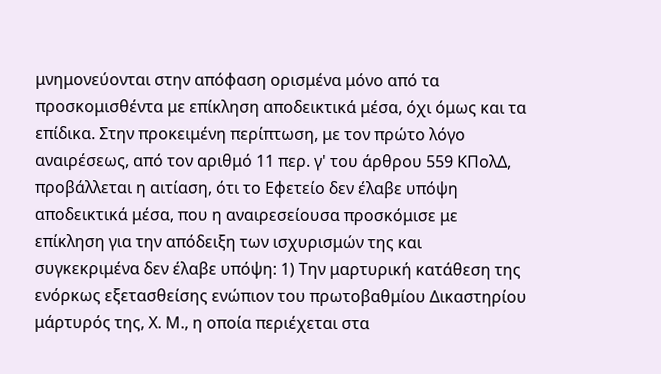μνημονεύονται στην απόφαση ορισμένα μόνο από τα προσκομισθέντα με επίκληση αποδεικτικά μέσα, όχι όμως και τα επίδικα. Στην προκειμένη περίπτωση, με τον πρώτο λόγο αναιρέσεως, από τον αριθμό 11 περ. γ' του άρθρου 559 ΚΠολΔ, προβάλλεται η αιτίαση, ότι το Εφετείο δεν έλαβε υπόψη αποδεικτικά μέσα, που η αναιρεσείουσα προσκόμισε με επίκληση για την απόδειξη των ισχυρισμών της και συγκεκριμένα δεν έλαβε υπόψη: 1) Την μαρτυρική κατάθεση της ενόρκως εξετασθείσης ενώπιον του πρωτοβαθμίου Δικαστηρίου μάρτυρός της, Χ. Μ., η οποία περιέχεται στα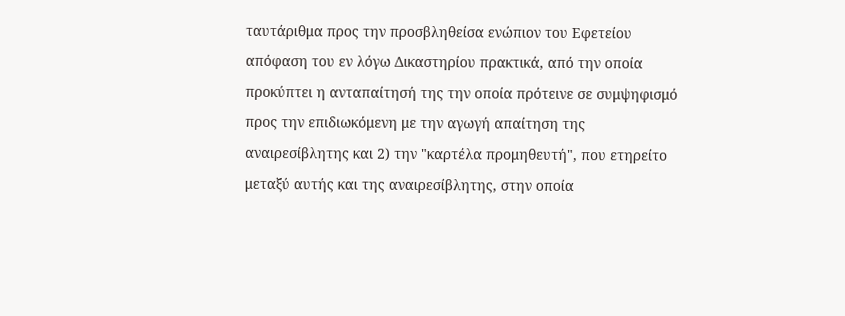ταυτάριθμα προς την προσβληθείσα ενώπιον του Εφετείου απόφαση του εν λόγω Δικαστηρίου πρακτικά, από την οποία προκύπτει η ανταπαίτησή της την οποία πρότεινε σε συμψηφισμό προς την επιδιωκόμενη με την αγωγή απαίτηση της αναιρεσίβλητης και 2) την "καρτέλα προμηθευτή", που ετηρείτο μεταξύ αυτής και της αναιρεσίβλητης, στην οποία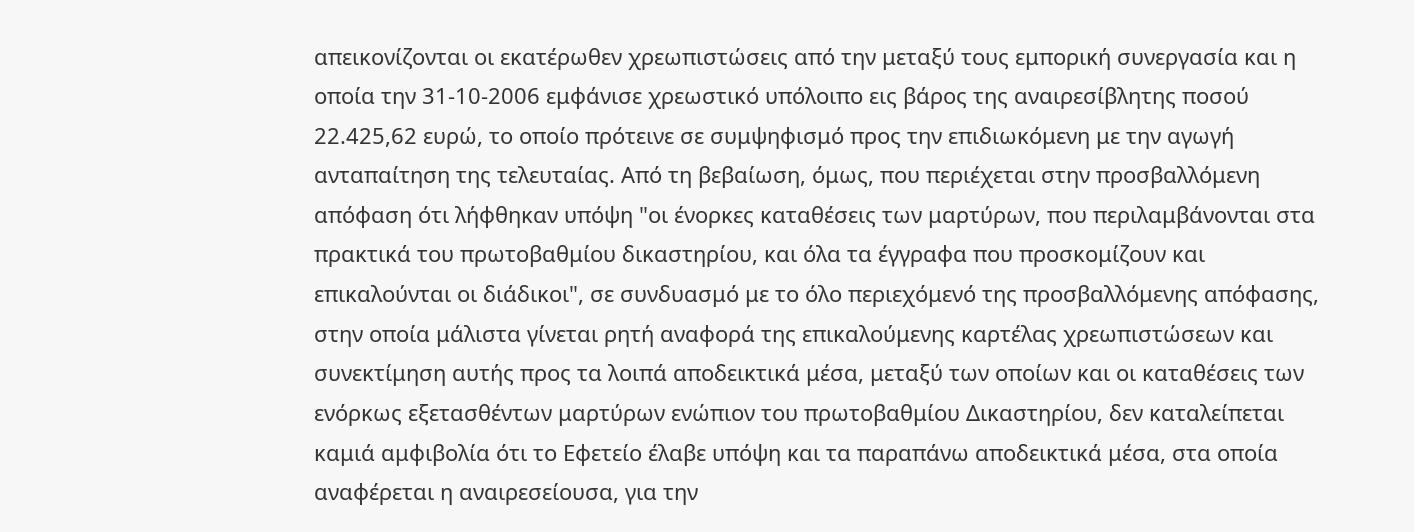απεικονίζονται οι εκατέρωθεν χρεωπιστώσεις από την μεταξύ τους εμπορική συνεργασία και η οποία την 31-10-2006 εμφάνισε χρεωστικό υπόλοιπο εις βάρος της αναιρεσίβλητης ποσού 22.425,62 ευρώ, το οποίο πρότεινε σε συμψηφισμό προς την επιδιωκόμενη με την αγωγή ανταπαίτηση της τελευταίας. Από τη βεβαίωση, όμως, που περιέχεται στην προσβαλλόμενη απόφαση ότι λήφθηκαν υπόψη "οι ένορκες καταθέσεις των μαρτύρων, που περιλαμβάνονται στα πρακτικά του πρωτοβαθμίου δικαστηρίου, και όλα τα έγγραφα που προσκομίζουν και επικαλούνται οι διάδικοι", σε συνδυασμό με το όλο περιεχόμενό της προσβαλλόμενης απόφασης, στην οποία μάλιστα γίνεται ρητή αναφορά της επικαλούμενης καρτέλας χρεωπιστώσεων και συνεκτίμηση αυτής προς τα λοιπά αποδεικτικά μέσα, μεταξύ των οποίων και οι καταθέσεις των ενόρκως εξετασθέντων μαρτύρων ενώπιον του πρωτοβαθμίου Δικαστηρίου, δεν καταλείπεται καμιά αμφιβολία ότι το Εφετείο έλαβε υπόψη και τα παραπάνω αποδεικτικά μέσα, στα οποία αναφέρεται η αναιρεσείουσα, για την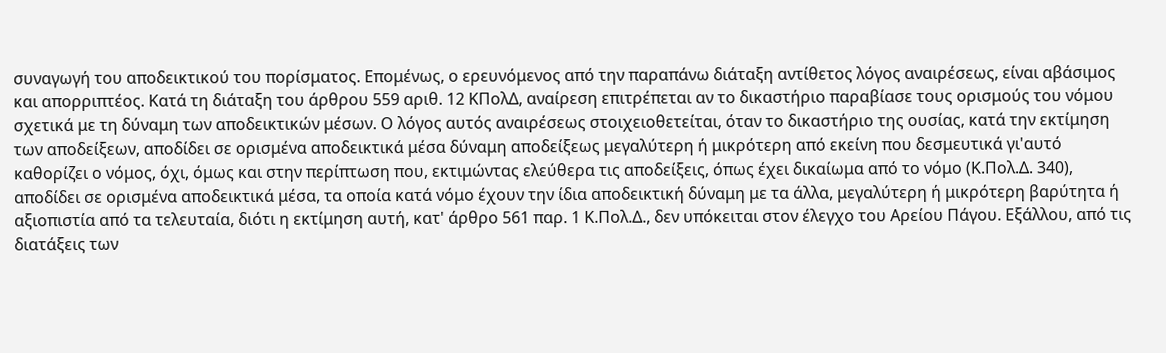συναγωγή του αποδεικτικού του πορίσματος. Επομένως, ο ερευνόμενος από την παραπάνω διάταξη αντίθετος λόγος αναιρέσεως, είναι αβάσιμος και απορριπτέος. Kατά τη διάταξη του άρθρου 559 αριθ. 12 ΚΠολΔ, αναίρεση επιτρέπεται αν το δικαστήριο παραβίασε τους ορισμούς του νόμου σχετικά με τη δύναμη των αποδεικτικών μέσων. Ο λόγος αυτός αναιρέσεως στοιχειοθετείται, όταν το δικαστήριο της ουσίας, κατά την εκτίμηση των αποδείξεων, αποδίδει σε ορισμένα αποδεικτικά μέσα δύναμη αποδείξεως μεγαλύτερη ή μικρότερη από εκείνη που δεσμευτικά γι'αυτό καθορίζει ο νόμος, όχι, όμως και στην περίπτωση που, εκτιμώντας ελεύθερα τις αποδείξεις, όπως έχει δικαίωμα από το νόμο (Κ.Πολ.Δ. 340), αποδίδει σε ορισμένα αποδεικτικά μέσα, τα οποία κατά νόμο έχουν την ίδια αποδεικτική δύναμη με τα άλλα, μεγαλύτερη ή μικρότερη βαρύτητα ή αξιοπιστία από τα τελευταία, διότι η εκτίμηση αυτή, κατ' άρθρο 561 παρ. 1 Κ.Πολ.Δ., δεν υπόκειται στον έλεγχο του Αρείου Πάγου. Εξάλλου, από τις διατάξεις των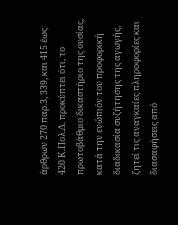άρθρων 270 παρ.3, 339, και 415 έως 420 Κ.Πολ.Δ. προκύπτει ότι, το πρωτοβάθμιο δικαστήριο της ουσίας, κατά την ενώπιόν του προφορική διαδικασία συζήτησης της αγωγής, ζητεί τις αναγκαίες πληροφορίες και διασαφήσεις από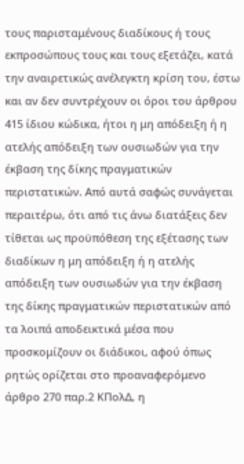τους παρισταμένους διαδίκους ή τους εκπροσώπους τους και τους εξετάζει, κατά την αναιρετικώς ανέλεγκτη κρίση του, έστω και αν δεν συντρέχουν οι όροι του άρθρου 415 ίδιου κώδικα, ήτοι η μη απόδειξη ή η ατελής απόδειξη των ουσιωδών για την έκβαση της δίκης πραγματικών περιστατικών. Από αυτά σαφώς συνάγεται περαιτέρω, ότι από τις άνω διατάξεις δεν τίθεται ως προϋπόθεση της εξέτασης των διαδίκων η μη απόδειξη ή η ατελής απόδειξη των ουσιωδών για την έκβαση της δίκης πραγματικών περιστατικών από τα λοιπά αποδεικτικά μέσα που προσκομίζουν οι διάδικοι, αφού όπως ρητώς ορίζεται στο προαναφερόμενο άρθρο 270 παρ.2 ΚΠολΔ, η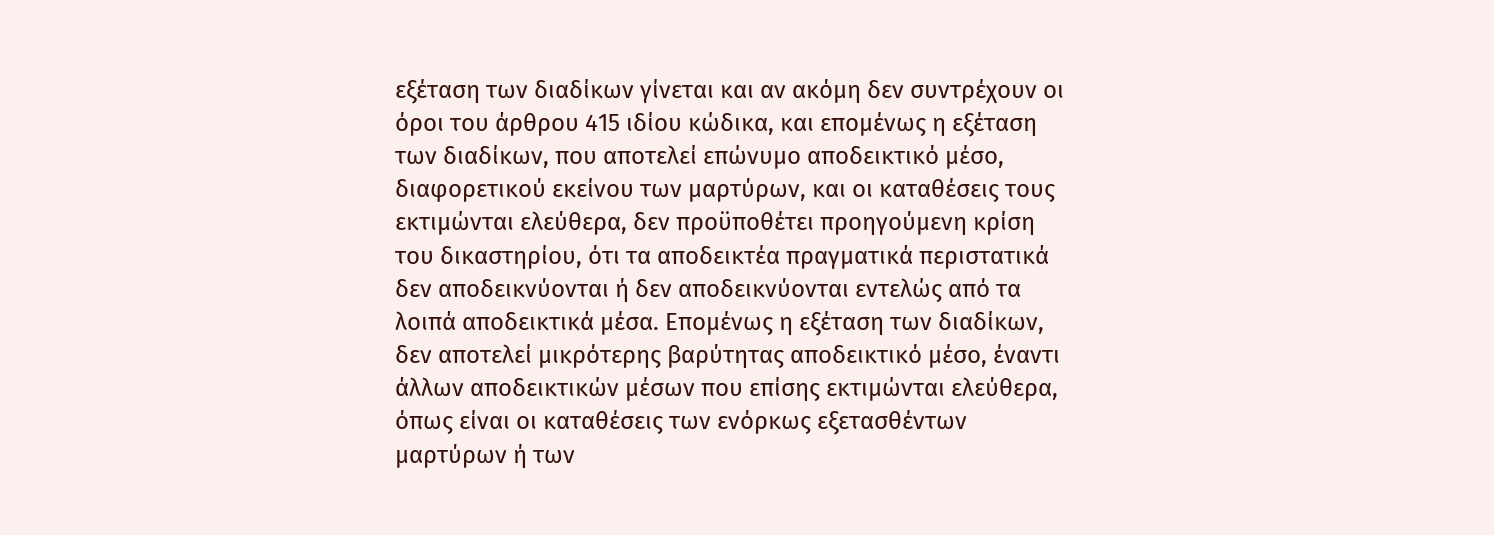εξέταση των διαδίκων γίνεται και αν ακόμη δεν συντρέχουν οι όροι του άρθρου 415 ιδίου κώδικα, και επομένως η εξέταση των διαδίκων, που αποτελεί επώνυμο αποδεικτικό μέσο, διαφορετικoύ εκείνου των μαρτύρων, και οι καταθέσεις τους εκτιμώνται ελεύθερα, δεν προϋποθέτει προηγούμενη κρίση του δικαστηρίου, ότι τα αποδεικτέα πραγματικά περιστατικά δεν αποδεικνύονται ή δεν αποδεικνύονται εντελώς από τα λοιπά αποδεικτικά μέσα. Επομένως η εξέταση των διαδίκων, δεν αποτελεί μικρότερης βαρύτητας αποδεικτικό μέσο, έναντι άλλων αποδεικτικών μέσων που επίσης εκτιμώνται ελεύθερα, όπως είναι οι καταθέσεις των ενόρκως εξετασθέντων μαρτύρων ή των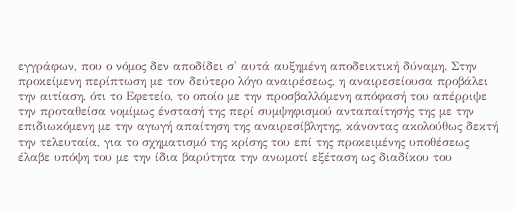εγγράφων, που ο νόμος δεν αποδίδει σ' αυτά αυξημένη αποδεικτική δύναμη. Στην προκείμενη περίπτωση με τον δεύτερο λόγο αναιρέσεως, η αναιρεσείουσα προβάλει την αιτίαση, ότι το Εφετείο, το οποίο με την προσβαλλόμενη απόφασή του απέρριψε την προταθείσα νομίμως ένστασή της περί συμψηφισμού ανταπαίτησής της με την επιδιωκόμενη με την αγωγή απαίτηση της αναιρεσίβλητης, κάνοντας ακολούθως δεκτή την τελευταία, για το σχηματισμό της κρίσης του επί της προκειμένης υποθέσεως έλαβε υπόψη του με την ίδια βαρύτητα την ανωμοτί εξέταση ως διαδίκου του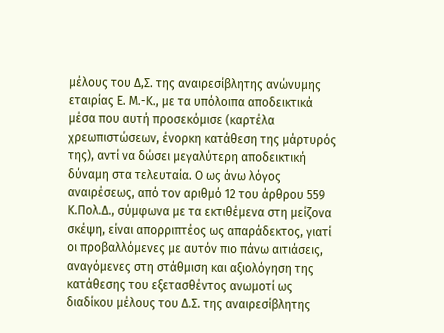μέλους του Δ,Σ. της αναιρεσίβλητης ανώνυμης εταιρίας Ε. Μ.-Κ., με τα υπόλοιπα αποδεικτικά μέσα που αυτή προσεκόμισε (καρτέλα χρεωπιστώσεων, ένορκη κατάθεση της μάρτυρός της), αντί να δώσει μεγαλύτερη αποδεικτική δύναμη στα τελευταία. Ο ως άνω λόγος αναιρέσεως, από τον αριθμό 12 του άρθρου 559 Κ.Πολ.Δ., σύμφωνα με τα εκτιθέμενα στη μείζονα σκέψη, είναι απορριπτέος ως απαράδεκτος, γιατί οι προβαλλόμενες με αυτόν πιο πάνω αιτιάσεις, αναγόμενες στη στάθμιση και αξιολόγηση της κατάθεσης του εξετασθέντος ανωμοτί ως διαδίκου μέλους του Δ.Σ. της αναιρεσίβλητης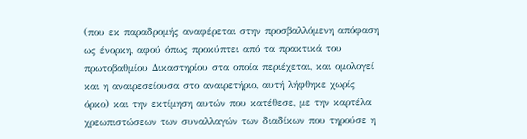(που εκ παραδρομής αναφέρεται στην προσβαλλόμενη απόφαση ως ένορκη, αφού όπως προκύπτει από τα πρακτικά του πρωτοβαθμίου Δικαστηρίου στα οποία περιέχεται, και ομολογεί και η αναιρεσείουσα στο αναιρετήριο, αυτή λήφθηκε χωρίς όρκο) και την εκτίμηση αυτών που κατέθεσε, με την καρτέλα χρεωπιστώσεων των συναλλαγών των διαδίκων που τηρούσε η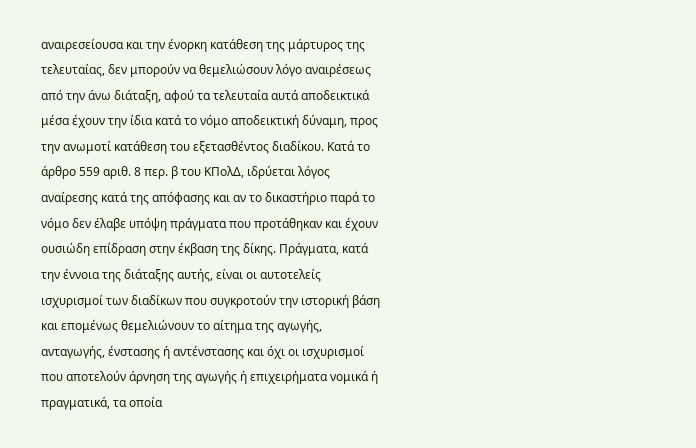αναιρεσείουσα και την ένορκη κατάθεση της μάρτυρος της τελευταίας, δεν μπορούν να θεμελιώσουν λόγο αναιρέσεως από την άνω διάταξη, αφού τα τελευταία αυτά αποδεικτικά μέσα έχουν την ίδια κατά το νόμο αποδεικτική δύναμη, προς την ανωμοτί κατάθεση του εξετασθέντος διαδίκου. Κατά το άρθρο 559 αριθ. 8 περ. β του ΚΠολΔ, ιδρύεται λόγος αναίρεσης κατά της απόφασης και αν το δικαστήριο παρά το νόμο δεν έλαβε υπόψη πράγματα που προτάθηκαν και έχουν ουσιώδη επίδραση στην έκβαση της δίκης. Πράγματα, κατά την έννοια της διάταξης αυτής, είναι οι αυτοτελείς ισχυρισμοί των διαδίκων που συγκροτούν την ιστορική βάση και επομένως θεμελιώνουν το αίτημα της αγωγής, ανταγωγής, ένστασης ή αντένστασης και όχι οι ισχυρισμοί που αποτελούν άρνηση της αγωγής ή επιχειρήματα νομικά ή πραγματικά, τα οποία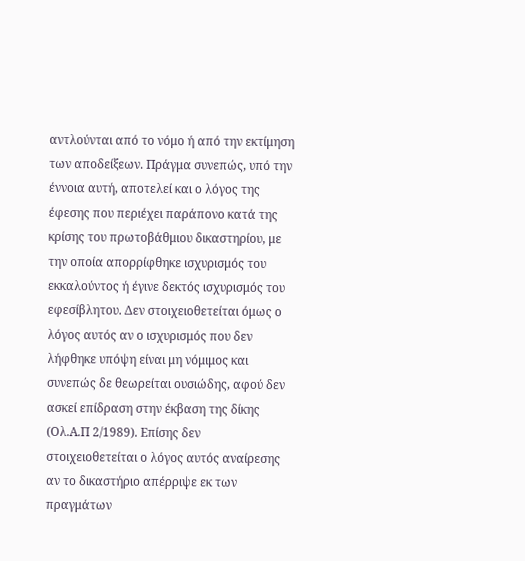αντλούνται από το νόμο ή από την εκτίμηση των αποδείξεων. Πράγμα συνεπώς, υπό την έννοια αυτή, αποτελεί και ο λόγος της έφεσης που περιέχει παράπονο κατά της κρίσης του πρωτοβάθμιου δικαστηρίου, με την οποία απορρίφθηκε ισχυρισμός του εκκαλούντος ή έγινε δεκτός ισχυρισμός του εφεσίβλητου. Δεν στοιχειοθετείται όμως ο λόγος αυτός αν ο ισχυρισμός που δεν λήφθηκε υπόψη είναι μη νόμιμος και συνεπώς δε θεωρείται ουσιώδης, αφού δεν ασκεί επίδραση στην έκβαση της δίκης (Ολ.Α.Π 2/1989). Επίσης δεν στοιχειοθετείται ο λόγος αυτός αναίρεσης αν το δικαστήριο απέρριψε εκ των πραγμάτων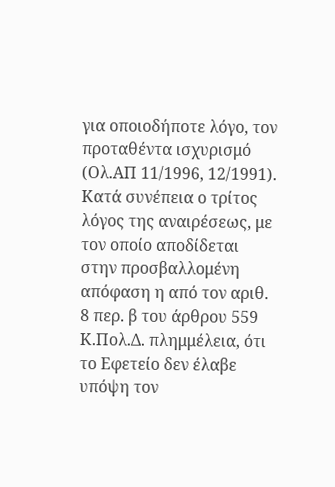για οποιοδήποτε λόγο, τον προταθέντα ισχυρισμό (Ολ.ΑΠ 11/1996, 12/1991). Κατά συνέπεια ο τρίτος λόγος της αναιρέσεως, με τον οποίο αποδίδεται στην προσβαλλομένη απόφαση η από τον αριθ. 8 περ. β του άρθρου 559 Κ.Πολ.Δ. πλημμέλεια, ότι το Εφετείο δεν έλαβε υπόψη τον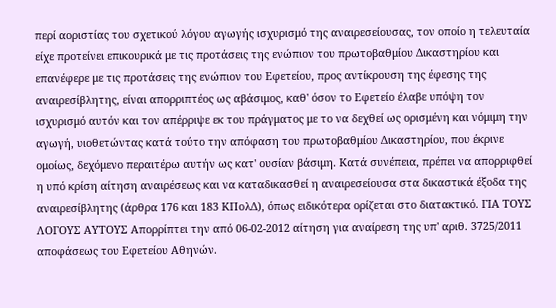περί αοριστίας του σχετικού λόγου αγωγής ισχυρισμό της αναιρεσείουσας, τον οποίο η τελευταία είχε προτείνει επικουρικά με τις προτάσεις της ενώπιον του πρωτοβαθμίου Δικαστηρίου και επανέφερε με τις προτάσεις της ενώπιον του Εφετείου, προς αντίκρουση της έφεσης της αναιρεσίβλητης, είναι απορριπτέος ως αβάσιμος, καθ' όσον το Εφετείο έλαβε υπόψη τον ισχυρισμό αυτόν και τον απέρριψε εκ του πράγματος με το να δεχθεί ως ορισμένη και νόμιμη την αγωγή, υιοθετώντας κατά τούτο την απόφαση του πρωτοβαθμίου Δικαστηρίου, που έκρινε ομοίως, δεχόμενο περαιτέρω αυτήν ως κατ' ουσίαν βάσιμη. Κατά συνέπεια, πρέπει να απορριφθεί η υπό κρίση αίτηση αναιρέσεως και να καταδικασθεί η αναιρεσείουσα στα δικαστικά έξοδα της αναιρεσίβλητης (άρθρα 176 και 183 ΚΠολΔ), όπως ειδικότερα ορίζεται στο διατακτικό. ΓΙΑ ΤΟΥΣ ΛΟΓΟΥΣ ΑΥΤΟΥΣ Απορρίπτει την από 06-02-2012 αίτηση για αναίρεση της υπ' αριθ. 3725/2011 αποφάσεως του Εφετείου Αθηνών.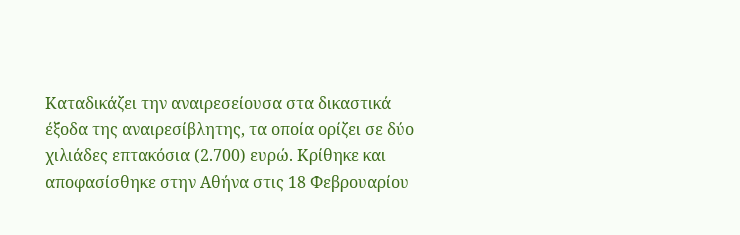Καταδικάζει την αναιρεσείουσα στα δικαστικά έξοδα της αναιρεσίβλητης, τα οποία ορίζει σε δύο χιλιάδες επτακόσια (2.700) ευρώ. Κρίθηκε και αποφασίσθηκε στην Αθήνα στις 18 Φεβρουαρίου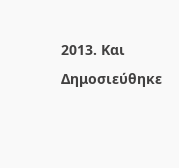2013. Και Δημοσιεύθηκε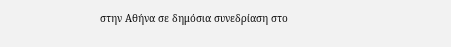στην Αθήνα σε δημόσια συνεδρίαση στο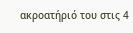ακροατήριό του στις 4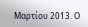Μαρτίου 2013. Ο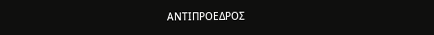ΑΝΤΙΠΡΟΕΔΡΟΣ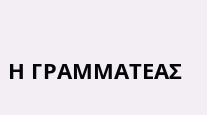Η ΓΡΑΜΜΑΤΕΑΣ